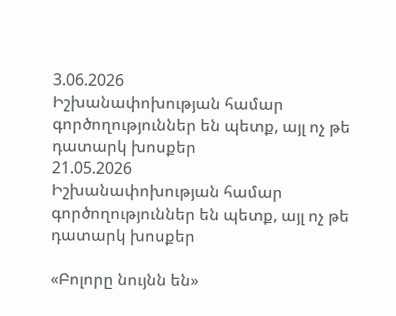3.06.2026
Իշխանափոխության համար գործողություններ են պետք, այլ ոչ թե դատարկ խոսքեր
21.05.2026
Իշխանափոխության համար գործողություններ են պետք, այլ ոչ թե դատարկ խոսքեր

«Բոլորը նույնն են»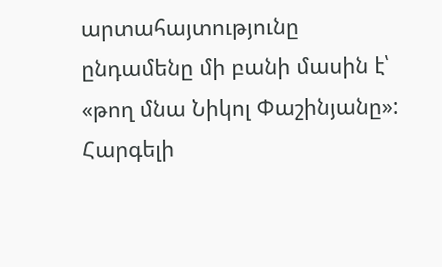արտահայտությունը ընդամենը մի բանի մասին է՝ «թող մնա Նիկոլ Փաշինյանը»: Հարգելի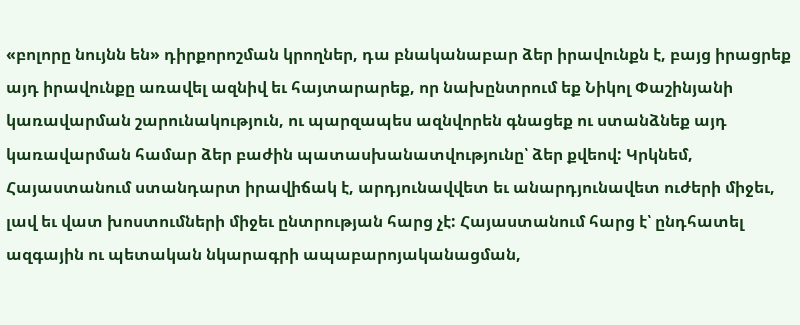«բոլորը նույնն են» դիրքորոշման կրողներ, դա բնականաբար ձեր իրավունքն է, բայց իրացրեք այդ իրավունքը առավել ազնիվ եւ հայտարարեք, որ նախընտրում եք Նիկոլ Փաշինյանի կառավարման շարունակություն, ու պարզապես ազնվորեն գնացեք ու ստանձնեք այդ կառավարման համար ձեր բաժին պատասխանատվությունը՝ ձեր քվեով: Կրկնեմ, Հայաստանում ստանդարտ իրավիճակ է, արդյունավվետ եւ անարդյունավետ ուժերի միջեւ, լավ եւ վատ խոստումների միջեւ ընտրության հարց չէ: Հայաստանում հարց է՝ ընդհատել ազգային ու պետական նկարագրի ապաբարոյականացման,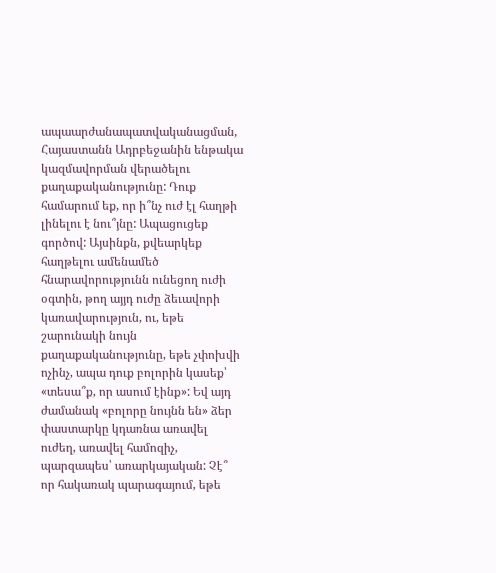ապաարժանապատվականացման, Հայաստանն Ադրբեջանին ենթակա կազմավորման վերածելու քաղաքականությունը: Դուք համարում եք, որ ի՞նչ ուժ էլ հաղթի լինելու է նու՞յնը: Ապացուցեք գործով: Այսինքն, քվեարկեք հաղթելու ամենամեծ հնարավորությունն ունեցող ուժի օգտին, թող այյդ ուժը ձեւավորի կառավարություն, ու, եթե շարունակի նույն քաղաքականությունը, եթե չփոխվի ոչինչ, ապա դուք բոլորին կասեք՝ «տեսա՞ք, որ ասում էինք»: Եվ այդ ժամանակ «բոլորը նույնն են» ձեր փաստարկը կդառնա առավել ուժեղ, առավել համոզիչ, պարզապես՝ առարկայական: Չէ՞ որ հակառակ պարագայում, եթե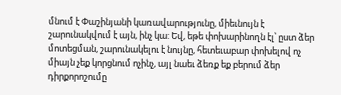մնում է Փաշինյանի կառավարությունը, միեւնույն է շարունակվում է այն, ինչ կա: Եվ, եթե փոխարինողն էլ՝ ըստ ձեր մոտեցման, շարունակելու է նույնը, հետեւաբար փոխելով ոչ միայն չեք կորցնում ոչինչ, այլ նաեւ ձեռք եք բերում ձեր դիրքորոշումը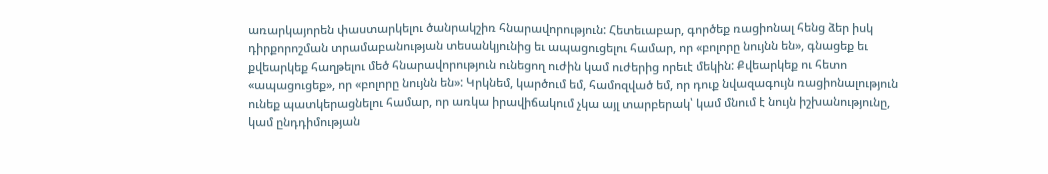առարկայորեն փաստարկելու ծանրակշիռ հնարավորություն: Հետեւաբար, գործեք ռացիոնալ հենց ձեր իսկ դիրքորոշման տրամաբանության տեսանկյունից եւ ապացուցելու համար, որ «բոլորը նույնն են», գնացեք եւ քվեարկեք հաղթելու մեծ հնարավորություն ունեցող ուժին կամ ուժերից որեւէ մեկին: Քվեարկեք ու հետո «ապացուցեք», որ «բոլորը նույնն են»: Կրկնեմ, կարծում եմ, համոզված եմ, որ դուք նվազագույն ռացիոնալություն ունեք պատկերացնելու համար, որ առկա իրավիճակում չկա այլ տարբերակ՝ կամ մնում է նույն իշխանությունը, կամ ընդդիմության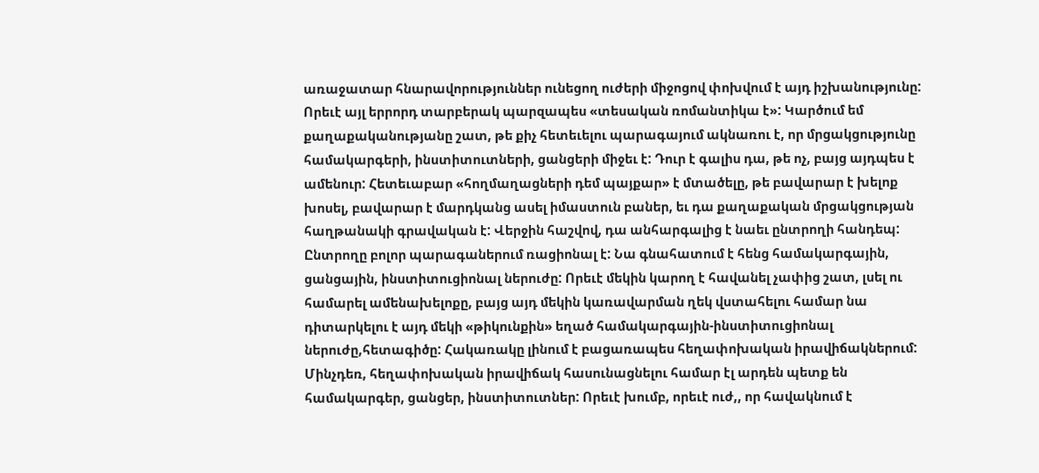առաջատար հնարավորություններ ունեցող ուժերի միջոցով փոխվում է այդ իշխանությունը: Որեւէ այլ երրորդ տարբերակ պարզապես «տեսական ռոմանտիկա է»: Կարծում եմ քաղաքականությանը շատ, թե քիչ հետեւելու պարագայում ակնառու է, որ մրցակցությունը համակարգերի, ինստիտուտների, ցանցերի միջեւ է: Դուր է գալիս դա, թե ոչ, բայց այդպես է ամենուր: Հետեւաբար «հողմաղացների դեմ պայքար» է մտածելը, թե բավարար է խելոք խոսել, բավարար է մարդկանց ասել իմաստուն բաներ, եւ դա քաղաքական մրցակցության հաղթանակի գրավական է: Վերջին հաշվով, դա անհարգալից է նաեւ ընտրողի հանդեպ: Ընտրողը բոլոր պարագաներում ռացիոնալ է: Նա գնահատում է հենց համակարգային, ցանցային, ինստիտուցիոնալ ներուժը: Որեւէ մեկին կարող է հավանել չափից շատ, լսել ու համարել ամենախելոքը, բայց այդ մեկին կառավարման ղեկ վստահելու համար նա դիտարկելու է այդ մեկի «թիկունքին» եղած համակարգային-ինստիտուցիոնալ ներուժը,հետագիծը: Հակառակը լինում է բացառապես հեղափոխական իրավիճակներում: Մինչդեռ, հեղափոխական իրավիճակ հասունացնելու համար էլ արդեն պետք են համակարգեր, ցանցեր, ինստիտուտներ: Որեւէ խումբ, որեւէ ուժ,, որ հավակնում է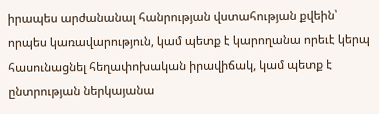իրապես արժանանալ հանրության վստահության քվեին՝ որպես կառավարություն, կամ պետք է կարողանա որեւէ կերպ հասունացնել հեղափոխական իրավիճակ, կամ պետք է ընտրության ներկայանա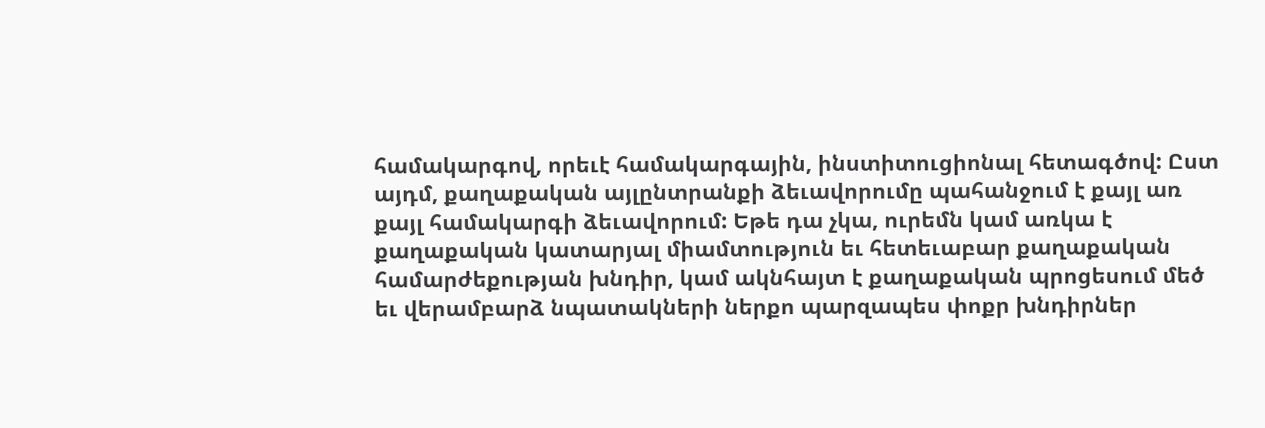համակարգով, որեւէ համակարգային, ինստիտուցիոնալ հետագծով: Ըստ այդմ, քաղաքական այլընտրանքի ձեւավորումը պահանջում է քայլ առ քայլ համակարգի ձեւավորում: Եթե դա չկա, ուրեմն կամ առկա է քաղաքական կատարյալ միամտություն եւ հետեւաբար քաղաքական համարժեքության խնդիր, կամ ակնհայտ է քաղաքական պրոցեսում մեծ եւ վերամբարձ նպատակների ներքո պարզապես փոքր խնդիրներ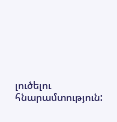լուծելու հնարամտություն: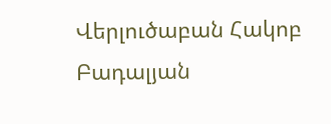Վերլուծաբան Հակոբ Բադալյան